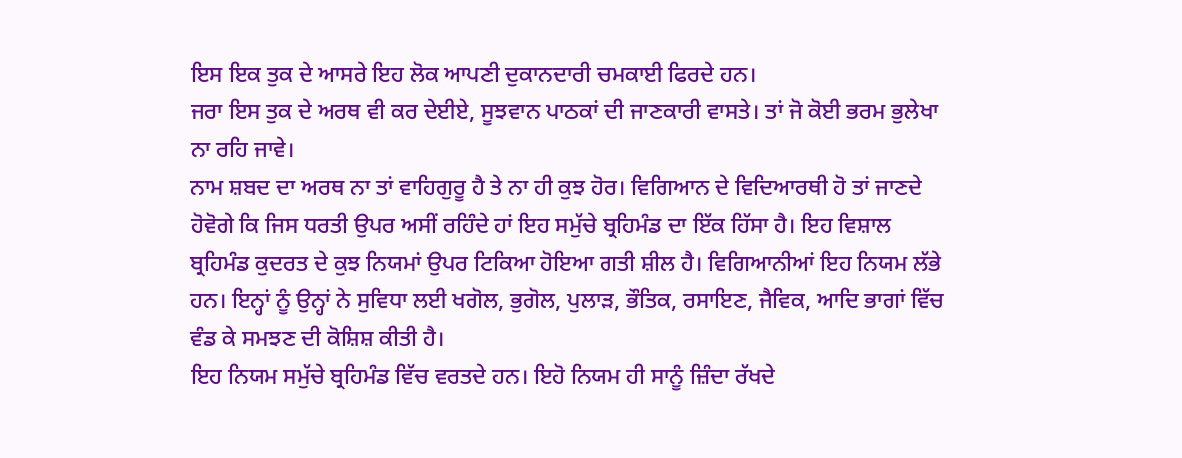ਇਸ ਇਕ ਤੁਕ ਦੇ ਆਸਰੇ ਇਹ ਲੋਕ ਆਪਣੀ ਦੁਕਾਨਦਾਰੀ ਚਮਕਾਈ ਫਿਰਦੇ ਹਨ।
ਜਰਾ ਇਸ ਤੁਕ ਦੇ ਅਰਥ ਵੀ ਕਰ ਦੇਈਏ, ਸੂਝਵਾਨ ਪਾਠਕਾਂ ਦੀ ਜਾਣਕਾਰੀ ਵਾਸਤੇ। ਤਾਂ ਜੋ ਕੋਈ ਭਰਮ ਭੁਲੇਖਾ ਨਾ ਰਹਿ ਜਾਵੇ।
ਨਾਮ ਸ਼ਬਦ ਦਾ ਅਰਥ ਨਾ ਤਾਂ ਵਾਹਿਗੁਰੂ ਹੈ ਤੇ ਨਾ ਹੀ ਕੁਝ ਹੋਰ। ਵਿਗਿਆਨ ਦੇ ਵਿਦਿਆਰਥੀ ਹੋ ਤਾਂ ਜਾਣਦੇ ਹੋਵੋਗੇ ਕਿ ਜਿਸ ਧਰਤੀ ਉਪਰ ਅਸੀਂ ਰਹਿੰਦੇ ਹਾਂ ਇਹ ਸਮੁੱਚੇ ਬ੍ਰਹਿਮੰਡ ਦਾ ਇੱਕ ਹਿੱਸਾ ਹੈ। ਇਹ ਵਿਸ਼ਾਲ ਬ੍ਰਹਿਮੰਡ ਕੁਦਰਤ ਦੇ ਕੁਝ ਨਿਯਮਾਂ ਉਪਰ ਟਿਕਿਆ ਹੋਇਆ ਗਤੀ ਸ਼ੀਲ ਹੈ। ਵਿਗਿਆਨੀਆਂ ਇਹ ਨਿਯਮ ਲੱਭੇ ਹਨ। ਇਨ੍ਹਾਂ ਨੂੰ ਉਨ੍ਹਾਂ ਨੇ ਸੁਵਿਧਾ ਲਈ ਖਗੋਲ, ਭੁਗੋਲ, ਪੁਲਾੜ, ਭੌਤਿਕ, ਰਸਾਇਣ, ਜੈਵਿਕ, ਆਦਿ ਭਾਗਾਂ ਵਿੱਚ ਵੰਡ ਕੇ ਸਮਝਣ ਦੀ ਕੋਸ਼ਿਸ਼ ਕੀਤੀ ਹੈ।
ਇਹ ਨਿਯਮ ਸਮੁੱਚੇ ਬ੍ਰਹਿਮੰਡ ਵਿੱਚ ਵਰਤਦੇ ਹਨ। ਇਹੋ ਨਿਯਮ ਹੀ ਸਾਨੂੰ ਜ਼ਿੰਦਾ ਰੱਖਦੇ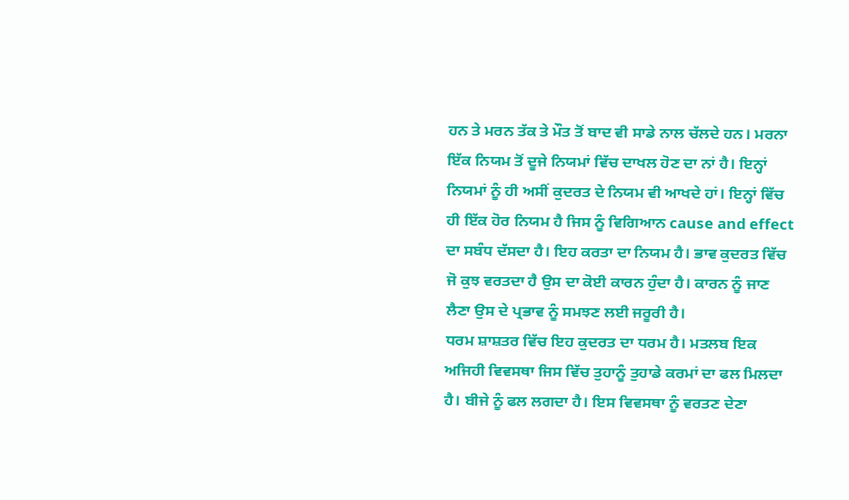ਹਨ ਤੇ ਮਰਨ ਤੱਕ ਤੇ ਮੌਤ ਤੋਂ ਬਾਦ ਵੀ ਸਾਡੇ ਨਾਲ ਚੱਲਦੇ ਹਨ। ਮਰਨਾ ਇੱਕ ਨਿਯਮ ਤੋਂ ਦੂਜੇ ਨਿਯਮਾਂ ਵਿੱਚ ਦਾਖਲ ਹੋਣ ਦਾ ਨਾਂ ਹੈ। ਇਨ੍ਹਾਂ ਨਿਯਮਾਂ ਨੂੰ ਹੀ ਅਸੀਂ ਕੁਦਰਤ ਦੇ ਨਿਯਮ ਵੀ ਆਖਦੇ ਹਾਂ। ਇਨ੍ਹਾਂ ਵਿੱਚ ਹੀ ਇੱਕ ਹੋਰ ਨਿਯਮ ਹੈ ਜਿਸ ਨੂੰ ਵਿਗਿਆਨ cause and effect ਦਾ ਸਬੰਧ ਦੱਸਦਾ ਹੈ। ਇਹ ਕਰਤਾ ਦਾ ਨਿਯਮ ਹੈ। ਭਾਵ ਕੁਦਰਤ ਵਿੱਚ ਜੋ ਕੁਝ ਵਰਤਦਾ ਹੈ ਉਸ ਦਾ ਕੋਈ ਕਾਰਨ ਹੁੰਦਾ ਹੈ। ਕਾਰਨ ਨੂੰ ਜਾਣ ਲੈਣਾ ਉਸ ਦੇ ਪ੍ਰਭਾਵ ਨੂੰ ਸਮਝਣ ਲਈ ਜਰੂਰੀ ਹੈ।
ਧਰਮ ਸ਼ਾਸ਼ਤਰ ਵਿੱਚ ਇਹ ਕੁਦਰਤ ਦਾ ਧਰਮ ਹੈ। ਮਤਲਬ ਇਕ ਅਜਿਹੀ ਵਿਵਸਥਾ ਜਿਸ ਵਿੱਚ ਤੁਹਾਨੂੰ ਤੁਹਾਡੇ ਕਰਮਾਂ ਦਾ ਫਲ ਮਿਲਦਾ ਹੈ। ਬੀਜੇ ਨੂੰ ਫਲ ਲਗਦਾ ਹੈ। ਇਸ ਵਿਵਸਥਾ ਨੂੰ ਵਰਤਣ ਦੇਣਾ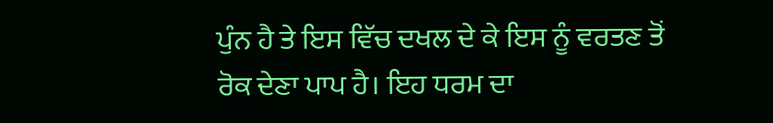ਪੁੰਨ ਹੈ ਤੇ ਇਸ ਵਿੱਚ ਦਖਲ ਦੇ ਕੇ ਇਸ ਨੂੰ ਵਰਤਣ ਤੋਂ ਰੋਕ ਦੇਣਾ ਪਾਪ ਹੈ। ਇਹ ਧਰਮ ਦਾ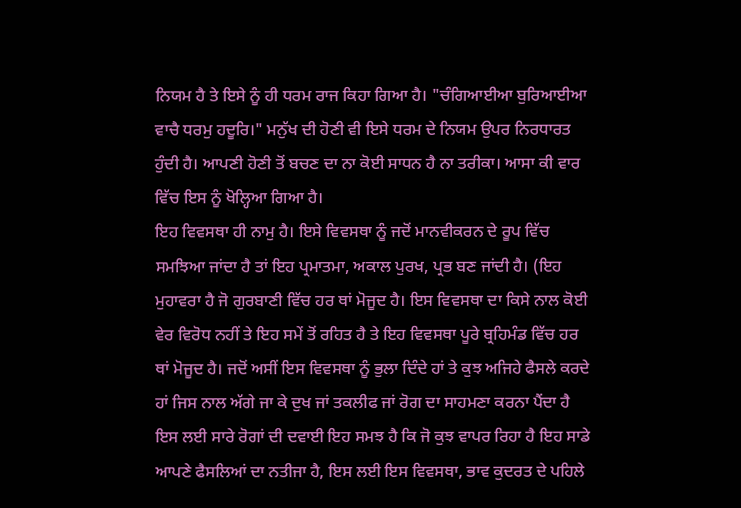ਨਿਯਮ ਹੈ ਤੇ ਇਸੇ ਨੂੰ ਹੀ ਧਰਮ ਰਾਜ ਕਿਹਾ ਗਿਆ ਹੈ। "ਚੰਗਿਆਈਆ ਬੁਰਿਆਈਆ ਵਾਚੈ ਧਰਮੁ ਹਦੂਰਿ।" ਮਨੁੱਖ ਦੀ ਹੋਣੀ ਵੀ ਇਸੇ ਧਰਮ ਦੇ ਨਿਯਮ ਉਪਰ ਨਿਰਧਾਰਤ ਹੁੰਦੀ ਹੈ। ਆਪਣੀ ਹੋਣੀ ਤੋਂ ਬਚਣ ਦਾ ਨਾ ਕੋਈ ਸਾਧਨ ਹੈ ਨਾ ਤਰੀਕਾ। ਆਸਾ ਕੀ ਵਾਰ ਵਿੱਚ ਇਸ ਨੂੰ ਖੋਲ੍ਹਿਆ ਗਿਆ ਹੈ।
ਇਹ ਵਿਵਸਥਾ ਹੀ ਨਾਮੁ ਹੈ। ਇਸੇ ਵਿਵਸਥਾ ਨੂੰ ਜਦੋਂ ਮਾਨਵੀਕਰਨ ਦੇ ਰੂਪ ਵਿੱਚ ਸਮਝਿਆ ਜਾਂਦਾ ਹੈ ਤਾਂ ਇਹ ਪ੍ਰਮਾਤਮਾ, ਅਕਾਲ ਪੁਰਖ, ਪ੍ਰਭ ਬਣ ਜਾਂਦੀ ਹੈ। (ਇਹ ਮੁਹਾਵਰਾ ਹੈ ਜੋ ਗੁਰਬਾਣੀ ਵਿੱਚ ਹਰ ਥਾਂ ਮੋਜੂਦ ਹੈ। ਇਸ ਵਿਵਸਥਾ ਦਾ ਕਿਸੇ ਨਾਲ ਕੋਈ ਵੇਰ ਵਿਰੋਧ ਨਹੀਂ ਤੇ ਇਹ ਸਮੇਂ ਤੋਂ ਰਹਿਤ ਹੈ ਤੇ ਇਹ ਵਿਵਸਥਾ ਪੂਰੇ ਬ੍ਰਹਿਮੰਡ ਵਿੱਚ ਹਰ ਥਾਂ ਮੋਜੂਦ ਹੈ। ਜਦੋਂ ਅਸੀਂ ਇਸ ਵਿਵਸਥਾ ਨੂੰ ਭੁਲਾ ਦਿੰਦੇ ਹਾਂ ਤੇ ਕੁਝ ਅਜਿਹੇ ਫੈਸਲੇ ਕਰਦੇ ਹਾਂ ਜਿਸ ਨਾਲ ਅੱਗੇ ਜਾ ਕੇ ਦੁਖ ਜਾਂ ਤਕਲੀਫ ਜਾਂ ਰੋਗ ਦਾ ਸਾਹਮਣਾ ਕਰਨਾ ਪੈਂਦਾ ਹੈ ਇਸ ਲਈ ਸਾਰੇ ਰੋਗਾਂ ਦੀ ਦਵਾਈ ਇਹ ਸਮਝ ਹੈ ਕਿ ਜੋ ਕੁਝ ਵਾਪਰ ਰਿਹਾ ਹੈ ਇਹ ਸਾਡੇ ਆਪਣੇ ਫੈਸਲਿਆਂ ਦਾ ਨਤੀਜਾ ਹੈ, ਇਸ ਲਈ ਇਸ ਵਿਵਸਥਾ, ਭਾਵ ਕੁਦਰਤ ਦੇ ਪਹਿਲੇ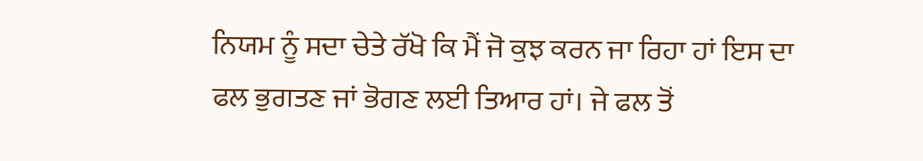ਨਿਯਮ ਨੂੰ ਸਦਾ ਚੇਤੇ ਰੱਖੋ ਕਿ ਮੈਂ ਜੋ ਕੁਝ ਕਰਨ ਜਾ ਰਿਹਾ ਹਾਂ ਇਸ ਦਾ ਫਲ ਭੁਗਤਣ ਜਾਂ ਭੋਗਣ ਲਈ ਤਿਆਰ ਹਾਂ। ਜੇ ਫਲ ਤੋਂ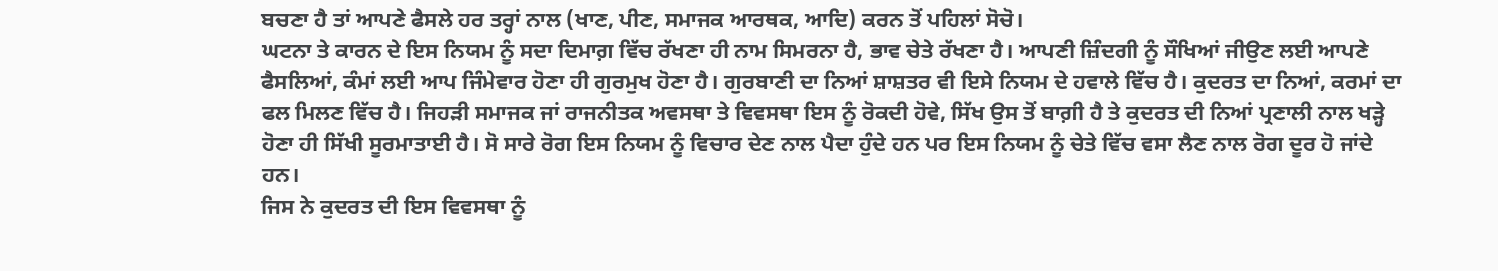ਬਚਣਾ ਹੈ ਤਾਂ ਆਪਣੇ ਫੈਸਲੇ ਹਰ ਤਰ੍ਹਾਂ ਨਾਲ (ਖਾਣ, ਪੀਣ, ਸਮਾਜਕ ਆਰਥਕ, ਆਦਿ) ਕਰਨ ਤੋਂ ਪਹਿਲਾਂ ਸੋਚੋ।
ਘਟਨਾ ਤੇ ਕਾਰਨ ਦੇ ਇਸ ਨਿਯਮ ਨੂੰ ਸਦਾ ਦਿਮਾਗ਼ ਵਿੱਚ ਰੱਖਣਾ ਹੀ ਨਾਮ ਸਿਮਰਨਾ ਹੈ, ਭਾਵ ਚੇਤੇ ਰੱਖਣਾ ਹੈ। ਆਪਣੀ ਜ਼ਿੰਦਗੀ ਨੂੰ ਸੌਖਿਆਂ ਜੀਉਣ ਲਈ ਆਪਣੇ ਫੈਸਲਿਆਂ, ਕੰਮਾਂ ਲਈ ਆਪ ਜਿੰਮੇਵਾਰ ਹੋਣਾ ਹੀ ਗੁਰਮੁਖ ਹੋਣਾ ਹੈ। ਗੁਰਬਾਣੀ ਦਾ ਨਿਆਂ ਸ਼ਾਸ਼ਤਰ ਵੀ ਇਸੇ ਨਿਯਮ ਦੇ ਹਵਾਲੇ ਵਿੱਚ ਹੈ। ਕੁਦਰਤ ਦਾ ਨਿਆਂ, ਕਰਮਾਂ ਦਾ ਫਲ ਮਿਲਣ ਵਿੱਚ ਹੈ। ਜਿਹੜੀ ਸਮਾਜਕ ਜਾਂ ਰਾਜਨੀਤਕ ਅਵਸਥਾ ਤੇ ਵਿਵਸਥਾ ਇਸ ਨੂੰ ਰੋਕਦੀ ਹੋਵੇ, ਸਿੱਖ ਉਸ ਤੋਂ ਬਾਗ਼ੀ ਹੈ ਤੇ ਕੁਦਰਤ ਦੀ ਨਿਆਂ ਪ੍ਰਣਾਲੀ ਨਾਲ ਖੜ੍ਹੇ ਹੋਣਾ ਹੀ ਸਿੱਖੀ ਸੂਰਮਾਤਾਈ ਹੈ। ਸੋ ਸਾਰੇ ਰੋਗ ਇਸ ਨਿਯਮ ਨੂੰ ਵਿਚਾਰ ਦੇਣ ਨਾਲ ਪੈਦਾ ਹੁੰਦੇ ਹਨ ਪਰ ਇਸ ਨਿਯਮ ਨੂੰ ਚੇਤੇ ਵਿੱਚ ਵਸਾ ਲੈਣ ਨਾਲ ਰੋਗ ਦੂਰ ਹੋ ਜਾਂਦੇ ਹਨ।
ਜਿਸ ਨੇ ਕੁਦਰਤ ਦੀ ਇਸ ਵਿਵਸਥਾ ਨੂੰ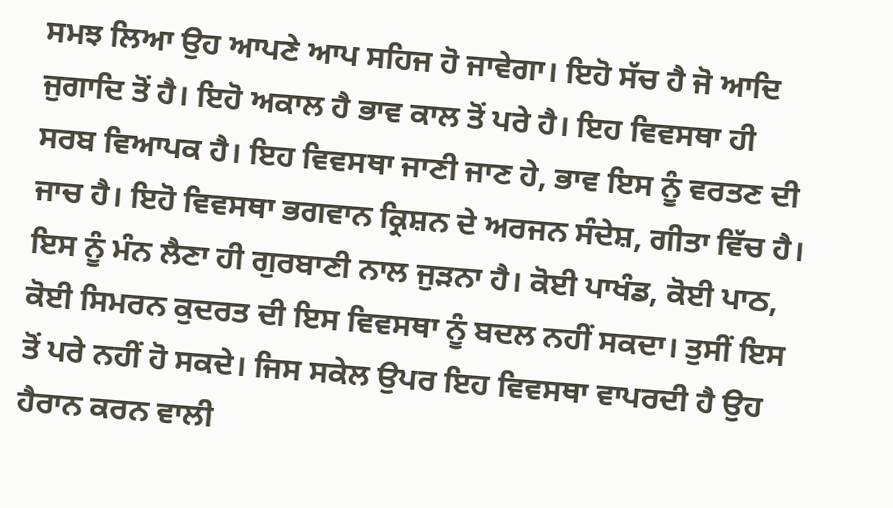ਸਮਝ ਲਿਆ ਉਹ ਆਪਣੇ ਆਪ ਸਹਿਜ ਹੋ ਜਾਵੇਗਾ। ਇਹੋ ਸੱਚ ਹੈ ਜੋ ਆਦਿ ਜੁਗਾਦਿ ਤੋਂ ਹੈ। ਇਹੋ ਅਕਾਲ ਹੈ ਭਾਵ ਕਾਲ ਤੋਂ ਪਰੇ ਹੈ। ਇਹ ਵਿਵਸਥਾ ਹੀ ਸਰਬ ਵਿਆਪਕ ਹੈ। ਇਹ ਵਿਵਸਥਾ ਜਾਣੀ ਜਾਣ ਹੇ, ਭਾਵ ਇਸ ਨੂੰ ਵਰਤਣ ਦੀ ਜਾਚ ਹੈ। ਇਹੋ ਵਿਵਸਥਾ ਭਗਵਾਨ ਕ੍ਰਿਸ਼ਨ ਦੇ ਅਰਜਨ ਸੰਦੇਸ਼, ਗੀਤਾ ਵਿੱਚ ਹੈ। ਇਸ ਨੂੰ ਮੰਨ ਲੈਣਾ ਹੀ ਗੁਰਬਾਣੀ ਨਾਲ ਜੁੜਨਾ ਹੈ। ਕੋਈ ਪਾਖੰਡ, ਕੋਈ ਪਾਠ, ਕੋਈ ਸਿਮਰਨ ਕੁਦਰਤ ਦੀ ਇਸ ਵਿਵਸਥਾ ਨੂੰ ਬਦਲ ਨਹੀਂ ਸਕਦਾ। ਤੁਸੀਂ ਇਸ ਤੋਂ ਪਰੇ ਨਹੀਂ ਹੋ ਸਕਦੇ। ਜਿਸ ਸਕੇਲ ਉਪਰ ਇਹ ਵਿਵਸਥਾ ਵਾਪਰਦੀ ਹੈ ਉਹ ਹੈਰਾਨ ਕਰਨ ਵਾਲੀ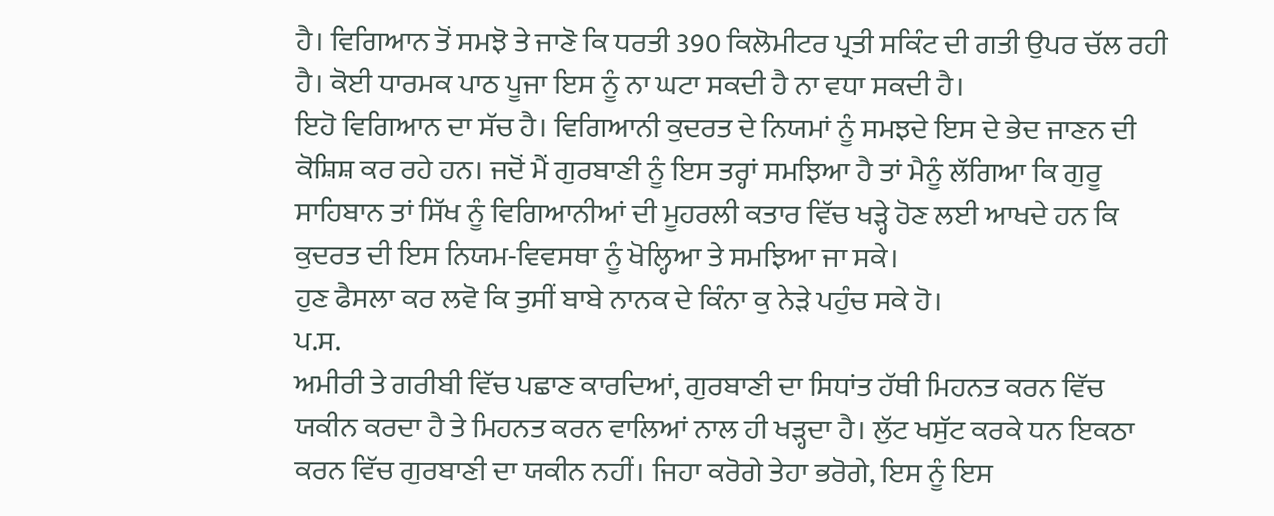ਹੈ। ਵਿਗਿਆਨ ਤੋਂ ਸਮਝੋ ਤੇ ਜਾਣੋ ਕਿ ਧਰਤੀ 390 ਕਿਲੋਮੀਟਰ ਪ੍ਰਤੀ ਸਕਿੰਟ ਦੀ ਗਤੀ ਉਪਰ ਚੱਲ ਰਹੀ ਹੈ। ਕੋਈ ਧਾਰਮਕ ਪਾਠ ਪੂਜਾ ਇਸ ਨੂੰ ਨਾ ਘਟਾ ਸਕਦੀ ਹੈ ਨਾ ਵਧਾ ਸਕਦੀ ਹੈ।
ਇਹੋ ਵਿਗਿਆਨ ਦਾ ਸੱਚ ਹੈ। ਵਿਗਿਆਨੀ ਕੁਦਰਤ ਦੇ ਨਿਯਮਾਂ ਨੂੰ ਸਮਝਦੇ ਇਸ ਦੇ ਭੇਦ ਜਾਣਨ ਦੀ ਕੋਸ਼ਿਸ਼ ਕਰ ਰਹੇ ਹਨ। ਜਦੋਂ ਮੈਂ ਗੁਰਬਾਣੀ ਨੂੰ ਇਸ ਤਰ੍ਹਾਂ ਸਮਝਿਆ ਹੈ ਤਾਂ ਮੈਨੂੰ ਲੱਗਿਆ ਕਿ ਗੁਰੂ ਸਾਹਿਬਾਨ ਤਾਂ ਸਿੱਖ ਨੂੰ ਵਿਗਿਆਨੀਆਂ ਦੀ ਮੂਹਰਲੀ ਕਤਾਰ ਵਿੱਚ ਖੜ੍ਹੇ ਹੋਣ ਲਈ ਆਖਦੇ ਹਨ ਕਿ ਕੁਦਰਤ ਦੀ ਇਸ ਨਿਯਮ-ਵਿਵਸਥਾ ਨੂੰ ਖੋਲ੍ਹਿਆ ਤੇ ਸਮਝਿਆ ਜਾ ਸਕੇ।
ਹੁਣ ਫੈਸਲਾ ਕਰ ਲਵੋ ਕਿ ਤੁਸੀਂ ਬਾਬੇ ਨਾਨਕ ਦੇ ਕਿੰਨਾ ਕੁ ਨੇੜੇ ਪਹੁੰਚ ਸਕੇ ਹੋ।
ਪ.ਸ.
ਅਮੀਰੀ ਤੇ ਗਰੀਬੀ ਵਿੱਚ ਪਛਾਣ ਕਾਰਦਿਆਂ, ਗੁਰਬਾਣੀ ਦਾ ਸਿਧਾਂਤ ਹੱਥੀ ਮਿਹਨਤ ਕਰਨ ਵਿੱਚ ਯਕੀਨ ਕਰਦਾ ਹੈ ਤੇ ਮਿਹਨਤ ਕਰਨ ਵਾਲਿਆਂ ਨਾਲ ਹੀ ਖੜ੍ਹਦਾ ਹੈ। ਲੁੱਟ ਖਸੁੱਟ ਕਰਕੇ ਧਨ ਇਕਠਾ ਕਰਨ ਵਿੱਚ ਗੁਰਬਾਣੀ ਦਾ ਯਕੀਨ ਨਹੀਂ। ਜਿਹਾ ਕਰੋਗੇ ਤੇਹਾ ਭਰੋਗੇ, ਇਸ ਨੂੰ ਇਸ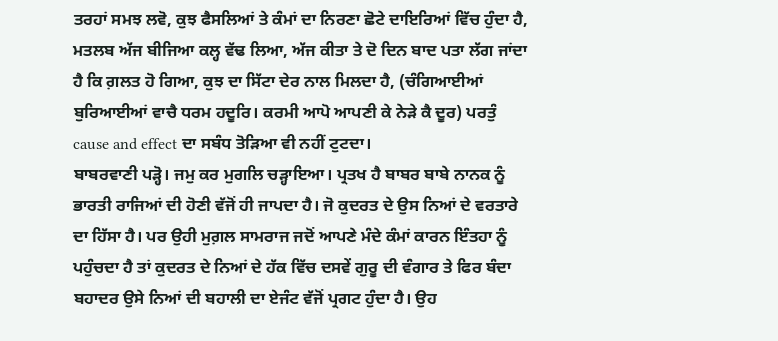ਤਰਹਾਂ ਸਮਝ ਲਵੋ, ਕੁਝ ਫੈਸਲਿਆਂ ਤੇ ਕੰਮਾਂ ਦਾ ਨਿਰਣਾ ਛੋਟੇ ਦਾਇਰਿਆਂ ਵਿੱਚ ਹੁੰਦਾ ਹੈ, ਮਤਲਬ ਅੱਜ ਬੀਜਿਆ ਕਲ੍ਹ ਵੱਢ ਲਿਆ, ਅੱਜ ਕੀਤਾ ਤੇ ਦੋ ਦਿਨ ਬਾਦ ਪਤਾ ਲੱਗ ਜਾਂਦਾ ਹੈ ਕਿ ਗ਼ਲਤ ਹੋ ਗਿਆ, ਕੁਝ ਦਾ ਸਿੱਟਾ ਦੇਰ ਨਾਲ ਮਿਲਦਾ ਹੈ, (ਚੰਗਿਆਈਆਂ ਬੁਰਿਆਈਆਂ ਵਾਚੈ ਧਰਮ ਹਦੂਰਿ। ਕਰਮੀ ਆਪੋ ਆਪਣੀ ਕੇ ਨੇੜੇ ਕੈ ਦੂਰ) ਪਰਤੁੰ cause and effect ਦਾ ਸਬੰਧ ਤੋੜਿਆ ਵੀ ਨਹੀਂ ਟੁਟਦਾ।
ਬਾਬਰਵਾਣੀ ਪੜ੍ਹੋ। ਜਮੁ ਕਰ ਮੁਗਲਿ ਚੜ੍ਹਾਇਆ। ਪ੍ਰਤਖ ਹੈ ਬਾਬਰ ਬਾਬੇ ਨਾਨਕ ਨੂੰ ਭਾਰਤੀ ਰਾਜਿਆਂ ਦੀ ਹੋਣੀ ਵੱਜੋਂ ਹੀ ਜਾਪਦਾ ਹੈ। ਜੋ ਕੁਦਰਤ ਦੇ ਉਸ ਨਿਆਂ ਦੇ ਵਰਤਾਰੇ ਦਾ ਹਿੱਸਾ ਹੈ। ਪਰ ਉਹੀ ਮੁਗ਼ਲ ਸਾਮਰਾਜ ਜਦੋਂ ਆਪਣੇ ਮੰਦੇ ਕੰਮਾਂ ਕਾਰਨ ਇੰਤਹਾ ਨੂੰ ਪਹੁੰਚਦਾ ਹੈ ਤਾਂ ਕੁਦਰਤ ਦੇ ਨਿਆਂ ਦੇ ਹੱਕ ਵਿੱਚ ਦਸਵੇਂ ਗੁਰੂ ਦੀ ਵੰਗਾਰ ਤੇ ਫਿਰ ਬੰਦਾ ਬਹਾਦਰ ਉਸੇ ਨਿਆਂ ਦੀ ਬਹਾਲੀ ਦਾ ਏਜੰਟ ਵੱਜੋਂ ਪ੍ਰਗਟ ਹੁੰਦਾ ਹੈ। ਉਹ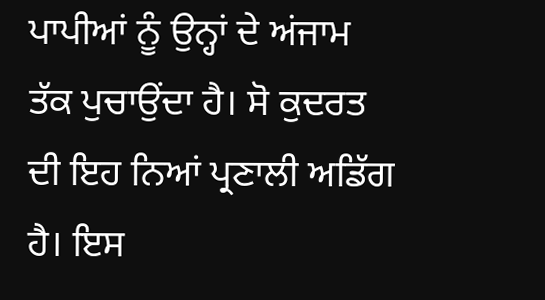ਪਾਪੀਆਂ ਨੂੰ ਉਨ੍ਹਾਂ ਦੇ ਅਂਜਾਮ ਤੱਕ ਪੁਚਾਉਂਦਾ ਹੈ। ਸੋ ਕੁਦਰਤ ਦੀ ਇਹ ਨਿਆਂ ਪ੍ਰਣਾਲੀ ਅਡਿੱਗ ਹੈ। ਇਸ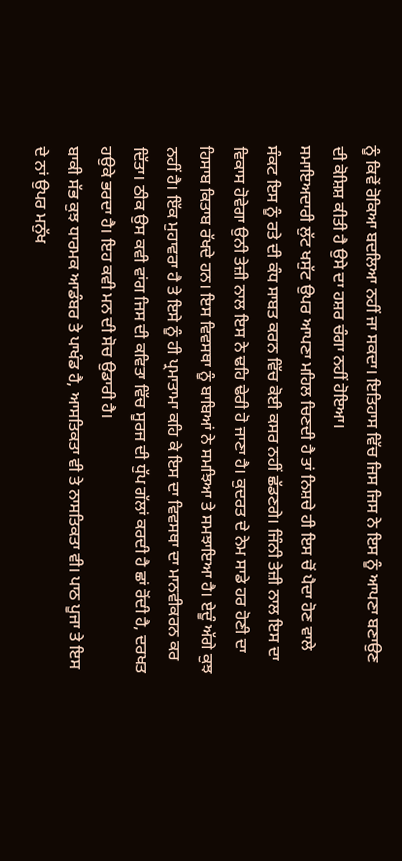ਨੂੰ ਕਿਵੇਂ ਰੋਕਿਆ ਬਦਲਿਆ ਨਹੀਂ ਜਾ ਸਕਦਾ। ਇਤਿਹਾਸ ਵਿੱਚ ਜਿਸ ਜਿਸ ਨੇ ਇਸ ਨੂੰ ਆਪਣਾ ਬਣਾਉਣ ਦੀ ਕੋਸ਼ਿਸ਼ ਕੀਤੀ ਹੈ ਉਸੇ ਦਾ ਹਸ਼ਰ ਚੰਗਾ ਨਹੀਂ ਹੋਇਆ।
ਸਮਾਇਅਦਾਰੀ ਲੁੱਟ ਖਸੁੱਟ ਉਪਰ ਆਪਣਾ ਮਹਿਲ ਚਿਣਦੀ ਹੈ ਤਾਂ ਨਿਸ਼ਚੇ ਹੀ ਇਸ ਚੋਂ ਪੈਦਾ ਹੋਣ ਵਾਲੇ ਸੰਕਟ ਇਸ ਨੂੰ ਰਤੇ ਦੀ ਕੰਧ ਸਾਬਤ ਕਰਨ ਵਿੱਚ ਕੋਈ ਕਸਰ ਨਹੀਂ ਛੱਡਣਗੇ। ਜਿੰਨੀ ਤੇਜ਼ੀ ਨਾਲ ਇਸ ਦਾ ਵਿਕਾਸ ਹੋਵੇਗਾ ਉਨੀ ਤੇਜ਼ੀ ਨਾਲ ਇਸ ਨੇ ਢਹਿ ਢੇਰੀ ਹੋ ਜਾਣਾ ਹੈ। ਕੁਦਰਤ ਦੇ ਨੇਮ ਸਾਡੇ ਹਰ ਹੋਣੀ ਦਾ ਹਿਸਾਬ ਕਿਤਾਬ ਰੱਖਦੇ ਹਨ। ਇਸ ਵਿਵਸਥਾ ਨੂੰ ਬਾਬਿਆਂ ਨੇ ਸਮਝਿਆ ਤੇ ਸਮਝਾਇਆ ਹੈ। ਏਦੂੰ ਅੱਗੇ ਕੁਝ ਨਹੀਂ ਹੈ। ਇੱਕ ਮੁਹਾਵਰਾ ਹੈ ਤੇ ਇਸੇ ਨੂੰ ਹੀ ਪ੍ਰਮਾਤਾਮਾ ਕਹਿ ਕੇ ਇਸ ਦਾ ਵਿਵਸਥਾ ਦਾ ਮਾਨਵੀਕਰਨ ਕਰ ਦਿੱਤਾ। ਠੀਕ ਉਸ ਕਵੀ ਵਾਂਗ ਜਿਸ ਦੀ ਕਵਿਤਾ ਵਿੱਚ ਸੂਰਜ ਦੀ ਧੁੱਪ ਗੱਲਾਂ ਕਰਦੀ ਹੈ ਛਾਂ ਰੋਂਦੀ ਹੈ, ਦਰਖਤ ਹਉਕੇ ਭਰਦਾ ਹੈ। ਇਹ ਕਵੀ ਮਨ ਦੀ ਸੋਚ ਉਡਾਰੀ ਹੈ।
ਬਾਕੀ ਸੱਭ ਕੁਝ ਧਾਰਮਕ ਆਡੰਬਰ ਤੇ ਪਾਖੰਡ ਹੈ, ਆਸਤਿਕਤਾ ਵੀ ਤੇ ਨਾਸਤਿਕਤਾ ਵੀ। ਪਾਠ ਪੂਜਾ ਤੇ ਇਸ ਦੇ ਨਾਂ ਉਪਰ ਮਨੁੱਖ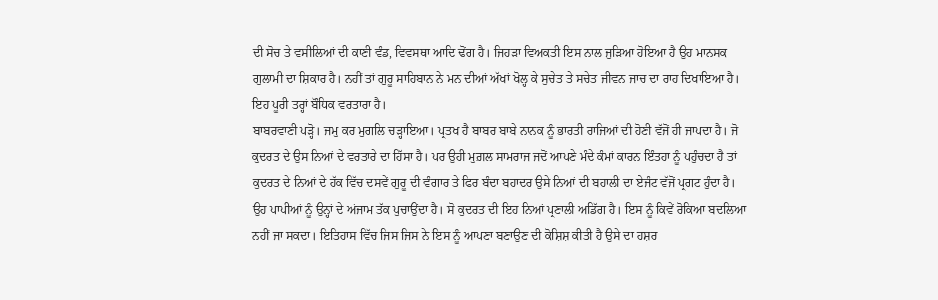ਦੀ ਸੋਚ ਤੇ ਵਸੀਲਿਆਂ ਦੀ ਕਾਣੀ ਵੰਡ, ਵਿਵਸਥਾ ਆਦਿ ਢੋਂਗ ਹੈ। ਜਿਹੜਾ ਵਿਅਕਤੀ ਇਸ ਨਾਲ ਜੁੜਿਆ ਹੋਇਆ ਹੈ ਉਹ ਮਾਨਸਕ ਗੁਲਾਮੀ ਦਾ ਸ਼ਿਕਾਰ ਹੈ। ਨਹੀਂ ਤਾਂ ਗੁਰੂ ਸਾਹਿਬਾਨ ਨੇ ਮਨ ਦੀਆਂ ਅੱਖਾਂ ਖੋਲ੍ਹ ਕੇ ਸੁਚੇਤ ਤੇ ਸਚੇਤ ਜੀਵਨ ਜਾਚ ਦਾ ਰਾਹ ਦਿਖਾਇਆ ਹੈ। ਇਹ ਪੂਰੀ ਤਰ੍ਹਾਂ ਬੌਧਿਕ ਵਰਤਾਰਾ ਹੈ।
ਬਾਬਰਵਾਣੀ ਪੜ੍ਹੋ। ਜਮੁ ਕਰ ਮੁਗਲਿ ਚੜ੍ਹਾਇਆ। ਪ੍ਰਤਖ ਹੈ ਬਾਬਰ ਬਾਬੇ ਨਾਨਕ ਨੂੰ ਭਾਰਤੀ ਰਾਜਿਆਂ ਦੀ ਹੋਣੀ ਵੱਜੋਂ ਹੀ ਜਾਪਦਾ ਹੈ। ਜੋ ਕੁਦਰਤ ਦੇ ਉਸ ਨਿਆਂ ਦੇ ਵਰਤਾਰੇ ਦਾ ਹਿੱਸਾ ਹੈ। ਪਰ ਉਹੀ ਮੁਗ਼ਲ ਸਾਮਰਾਜ ਜਦੋਂ ਆਪਣੇ ਮੰਦੇ ਕੰਮਾਂ ਕਾਰਨ ਇੰਤਹਾ ਨੂੰ ਪਹੁੰਚਦਾ ਹੈ ਤਾਂ ਕੁਦਰਤ ਦੇ ਨਿਆਂ ਦੇ ਹੱਕ ਵਿੱਚ ਦਸਵੇਂ ਗੁਰੂ ਦੀ ਵੰਗਾਰ ਤੇ ਫਿਰ ਬੰਦਾ ਬਹਾਦਰ ਉਸੇ ਨਿਆਂ ਦੀ ਬਹਾਲੀ ਦਾ ਏਜੰਟ ਵੱਜੋਂ ਪ੍ਰਗਟ ਹੁੰਦਾ ਹੈ। ਉਹ ਪਾਪੀਆਂ ਨੂੰ ਉਨ੍ਹਾਂ ਦੇ ਅਂਜਾਮ ਤੱਕ ਪੁਚਾਉਂਦਾ ਹੈ। ਸੋ ਕੁਦਰਤ ਦੀ ਇਹ ਨਿਆਂ ਪ੍ਰਣਾਲੀ ਅਡਿੱਗ ਹੈ। ਇਸ ਨੂੰ ਕਿਵੇਂ ਰੋਕਿਆ ਬਦਲਿਆ ਨਹੀਂ ਜਾ ਸਕਦਾ। ਇਤਿਹਾਸ ਵਿੱਚ ਜਿਸ ਜਿਸ ਨੇ ਇਸ ਨੂੰ ਆਪਣਾ ਬਣਾਉਣ ਦੀ ਕੋਸ਼ਿਸ਼ ਕੀਤੀ ਹੈ ਉਸੇ ਦਾ ਹਸ਼ਰ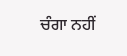ਚੰਗਾ ਨਹੀਂ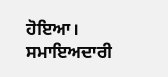ਹੋਇਆ।
ਸਮਾਇਅਦਾਰੀ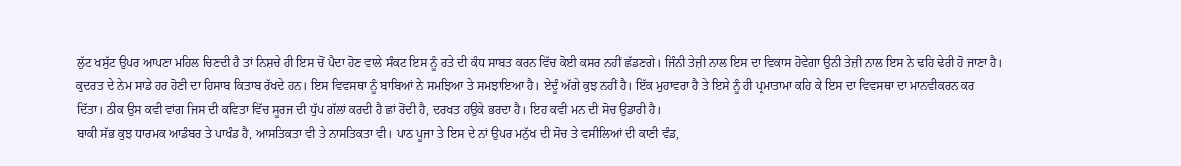ਲੁੱਟ ਖਸੁੱਟ ਉਪਰ ਆਪਣਾ ਮਹਿਲ ਚਿਣਦੀ ਹੈ ਤਾਂ ਨਿਸ਼ਚੇ ਹੀ ਇਸ ਚੋਂ ਪੈਦਾ ਹੋਣ ਵਾਲੇ ਸੰਕਟ ਇਸ ਨੂੰ ਰਤੇ ਦੀ ਕੰਧ ਸਾਬਤ ਕਰਨ ਵਿੱਚ ਕੋਈ ਕਸਰ ਨਹੀਂ ਛੱਡਣਗੇ। ਜਿੰਨੀ ਤੇਜ਼ੀ ਨਾਲ ਇਸ ਦਾ ਵਿਕਾਸ ਹੋਵੇਗਾ ਉਨੀ ਤੇਜ਼ੀ ਨਾਲ ਇਸ ਨੇ ਢਹਿ ਢੇਰੀ ਹੋ ਜਾਣਾ ਹੈ। ਕੁਦਰਤ ਦੇ ਨੇਮ ਸਾਡੇ ਹਰ ਹੋਣੀ ਦਾ ਹਿਸਾਬ ਕਿਤਾਬ ਰੱਖਦੇ ਹਨ। ਇਸ ਵਿਵਸਥਾ ਨੂੰ ਬਾਬਿਆਂ ਨੇ ਸਮਝਿਆ ਤੇ ਸਮਝਾਇਆ ਹੈ। ਏਦੂੰ ਅੱਗੇ ਕੁਝ ਨਹੀਂ ਹੈ। ਇੱਕ ਮੁਹਾਵਰਾ ਹੈ ਤੇ ਇਸੇ ਨੂੰ ਹੀ ਪ੍ਰਮਾਤਾਮਾ ਕਹਿ ਕੇ ਇਸ ਦਾ ਵਿਵਸਥਾ ਦਾ ਮਾਨਵੀਕਰਨ ਕਰ ਦਿੱਤਾ। ਠੀਕ ਉਸ ਕਵੀ ਵਾਂਗ ਜਿਸ ਦੀ ਕਵਿਤਾ ਵਿੱਚ ਸੂਰਜ ਦੀ ਧੁੱਪ ਗੱਲਾਂ ਕਰਦੀ ਹੈ ਛਾਂ ਰੋਂਦੀ ਹੈ, ਦਰਖਤ ਹਉਕੇ ਭਰਦਾ ਹੈ। ਇਹ ਕਵੀ ਮਨ ਦੀ ਸੋਚ ਉਡਾਰੀ ਹੈ।
ਬਾਕੀ ਸੱਭ ਕੁਝ ਧਾਰਮਕ ਆਡੰਬਰ ਤੇ ਪਾਖੰਡ ਹੈ, ਆਸਤਿਕਤਾ ਵੀ ਤੇ ਨਾਸਤਿਕਤਾ ਵੀ। ਪਾਠ ਪੂਜਾ ਤੇ ਇਸ ਦੇ ਨਾਂ ਉਪਰ ਮਨੁੱਖ ਦੀ ਸੋਚ ਤੇ ਵਸੀਲਿਆਂ ਦੀ ਕਾਣੀ ਵੰਡ,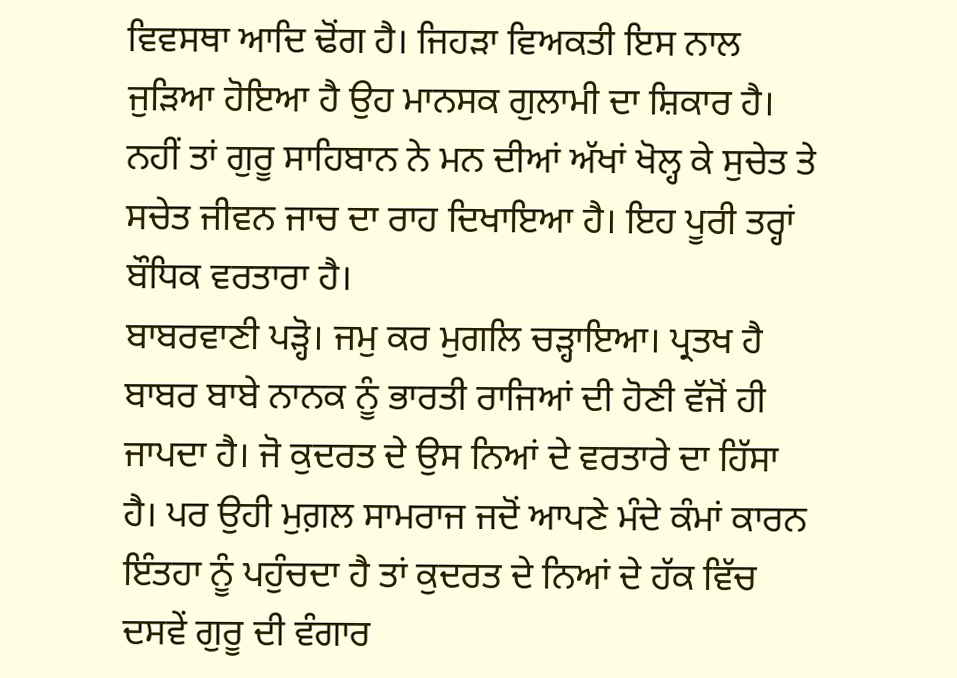ਵਿਵਸਥਾ ਆਦਿ ਢੋਂਗ ਹੈ। ਜਿਹੜਾ ਵਿਅਕਤੀ ਇਸ ਨਾਲ ਜੁੜਿਆ ਹੋਇਆ ਹੈ ਉਹ ਮਾਨਸਕ ਗੁਲਾਮੀ ਦਾ ਸ਼ਿਕਾਰ ਹੈ। ਨਹੀਂ ਤਾਂ ਗੁਰੂ ਸਾਹਿਬਾਨ ਨੇ ਮਨ ਦੀਆਂ ਅੱਖਾਂ ਖੋਲ੍ਹ ਕੇ ਸੁਚੇਤ ਤੇ ਸਚੇਤ ਜੀਵਨ ਜਾਚ ਦਾ ਰਾਹ ਦਿਖਾਇਆ ਹੈ। ਇਹ ਪੂਰੀ ਤਰ੍ਹਾਂ ਬੌਧਿਕ ਵਰਤਾਰਾ ਹੈ।
ਬਾਬਰਵਾਣੀ ਪੜ੍ਹੋ। ਜਮੁ ਕਰ ਮੁਗਲਿ ਚੜ੍ਹਾਇਆ। ਪ੍ਰਤਖ ਹੈ ਬਾਬਰ ਬਾਬੇ ਨਾਨਕ ਨੂੰ ਭਾਰਤੀ ਰਾਜਿਆਂ ਦੀ ਹੋਣੀ ਵੱਜੋਂ ਹੀ ਜਾਪਦਾ ਹੈ। ਜੋ ਕੁਦਰਤ ਦੇ ਉਸ ਨਿਆਂ ਦੇ ਵਰਤਾਰੇ ਦਾ ਹਿੱਸਾ ਹੈ। ਪਰ ਉਹੀ ਮੁਗ਼ਲ ਸਾਮਰਾਜ ਜਦੋਂ ਆਪਣੇ ਮੰਦੇ ਕੰਮਾਂ ਕਾਰਨ ਇੰਤਹਾ ਨੂੰ ਪਹੁੰਚਦਾ ਹੈ ਤਾਂ ਕੁਦਰਤ ਦੇ ਨਿਆਂ ਦੇ ਹੱਕ ਵਿੱਚ ਦਸਵੇਂ ਗੁਰੂ ਦੀ ਵੰਗਾਰ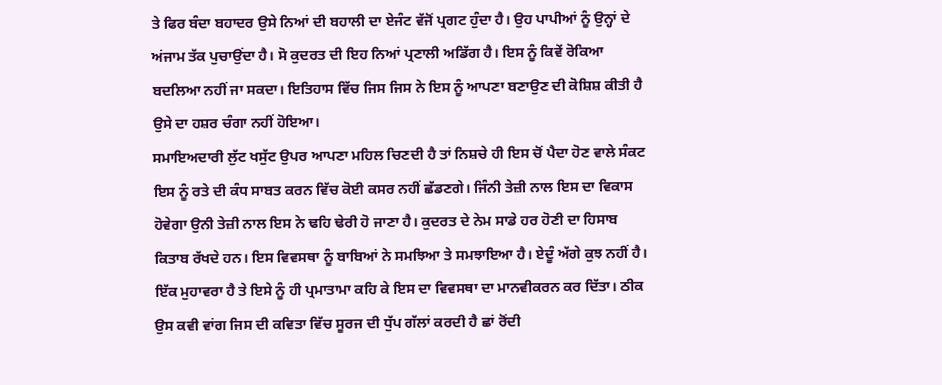ਤੇ ਫਿਰ ਬੰਦਾ ਬਹਾਦਰ ਉਸੇ ਨਿਆਂ ਦੀ ਬਹਾਲੀ ਦਾ ਏਜੰਟ ਵੱਜੋਂ ਪ੍ਰਗਟ ਹੁੰਦਾ ਹੈ। ਉਹ ਪਾਪੀਆਂ ਨੂੰ ਉਨ੍ਹਾਂ ਦੇ ਅਂਜਾਮ ਤੱਕ ਪੁਚਾਉਂਦਾ ਹੈ। ਸੋ ਕੁਦਰਤ ਦੀ ਇਹ ਨਿਆਂ ਪ੍ਰਣਾਲੀ ਅਡਿੱਗ ਹੈ। ਇਸ ਨੂੰ ਕਿਵੇਂ ਰੋਕਿਆ ਬਦਲਿਆ ਨਹੀਂ ਜਾ ਸਕਦਾ। ਇਤਿਹਾਸ ਵਿੱਚ ਜਿਸ ਜਿਸ ਨੇ ਇਸ ਨੂੰ ਆਪਣਾ ਬਣਾਉਣ ਦੀ ਕੋਸ਼ਿਸ਼ ਕੀਤੀ ਹੈ ਉਸੇ ਦਾ ਹਸ਼ਰ ਚੰਗਾ ਨਹੀਂ ਹੋਇਆ।
ਸਮਾਇਅਦਾਰੀ ਲੁੱਟ ਖਸੁੱਟ ਉਪਰ ਆਪਣਾ ਮਹਿਲ ਚਿਣਦੀ ਹੈ ਤਾਂ ਨਿਸ਼ਚੇ ਹੀ ਇਸ ਚੋਂ ਪੈਦਾ ਹੋਣ ਵਾਲੇ ਸੰਕਟ ਇਸ ਨੂੰ ਰਤੇ ਦੀ ਕੰਧ ਸਾਬਤ ਕਰਨ ਵਿੱਚ ਕੋਈ ਕਸਰ ਨਹੀਂ ਛੱਡਣਗੇ। ਜਿੰਨੀ ਤੇਜ਼ੀ ਨਾਲ ਇਸ ਦਾ ਵਿਕਾਸ ਹੋਵੇਗਾ ਉਨੀ ਤੇਜ਼ੀ ਨਾਲ ਇਸ ਨੇ ਢਹਿ ਢੇਰੀ ਹੋ ਜਾਣਾ ਹੈ। ਕੁਦਰਤ ਦੇ ਨੇਮ ਸਾਡੇ ਹਰ ਹੋਣੀ ਦਾ ਹਿਸਾਬ ਕਿਤਾਬ ਰੱਖਦੇ ਹਨ। ਇਸ ਵਿਵਸਥਾ ਨੂੰ ਬਾਬਿਆਂ ਨੇ ਸਮਝਿਆ ਤੇ ਸਮਝਾਇਆ ਹੈ। ਏਦੂੰ ਅੱਗੇ ਕੁਝ ਨਹੀਂ ਹੈ। ਇੱਕ ਮੁਹਾਵਰਾ ਹੈ ਤੇ ਇਸੇ ਨੂੰ ਹੀ ਪ੍ਰਮਾਤਾਮਾ ਕਹਿ ਕੇ ਇਸ ਦਾ ਵਿਵਸਥਾ ਦਾ ਮਾਨਵੀਕਰਨ ਕਰ ਦਿੱਤਾ। ਠੀਕ ਉਸ ਕਵੀ ਵਾਂਗ ਜਿਸ ਦੀ ਕਵਿਤਾ ਵਿੱਚ ਸੂਰਜ ਦੀ ਧੁੱਪ ਗੱਲਾਂ ਕਰਦੀ ਹੈ ਛਾਂ ਰੋਂਦੀ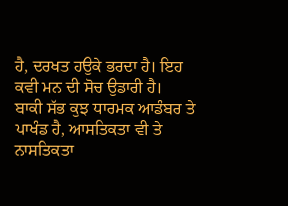ਹੈ, ਦਰਖਤ ਹਉਕੇ ਭਰਦਾ ਹੈ। ਇਹ ਕਵੀ ਮਨ ਦੀ ਸੋਚ ਉਡਾਰੀ ਹੈ।
ਬਾਕੀ ਸੱਭ ਕੁਝ ਧਾਰਮਕ ਆਡੰਬਰ ਤੇ ਪਾਖੰਡ ਹੈ, ਆਸਤਿਕਤਾ ਵੀ ਤੇ ਨਾਸਤਿਕਤਾ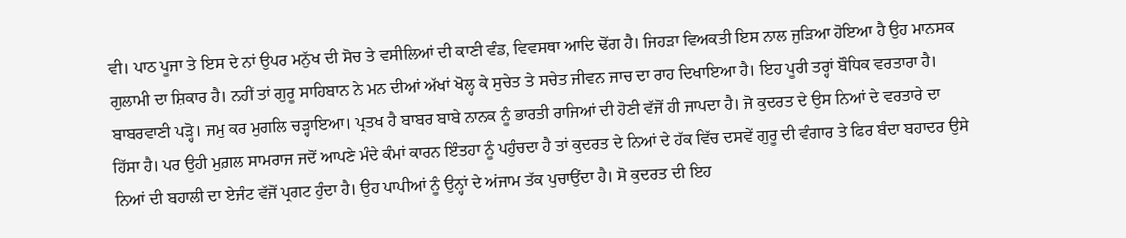ਵੀ। ਪਾਠ ਪੂਜਾ ਤੇ ਇਸ ਦੇ ਨਾਂ ਉਪਰ ਮਨੁੱਖ ਦੀ ਸੋਚ ਤੇ ਵਸੀਲਿਆਂ ਦੀ ਕਾਣੀ ਵੰਡ, ਵਿਵਸਥਾ ਆਦਿ ਢੋਂਗ ਹੈ। ਜਿਹੜਾ ਵਿਅਕਤੀ ਇਸ ਨਾਲ ਜੁੜਿਆ ਹੋਇਆ ਹੈ ਉਹ ਮਾਨਸਕ ਗੁਲਾਮੀ ਦਾ ਸ਼ਿਕਾਰ ਹੈ। ਨਹੀਂ ਤਾਂ ਗੁਰੂ ਸਾਹਿਬਾਨ ਨੇ ਮਨ ਦੀਆਂ ਅੱਖਾਂ ਖੋਲ੍ਹ ਕੇ ਸੁਚੇਤ ਤੇ ਸਚੇਤ ਜੀਵਨ ਜਾਚ ਦਾ ਰਾਹ ਦਿਖਾਇਆ ਹੈ। ਇਹ ਪੂਰੀ ਤਰ੍ਹਾਂ ਬੌਧਿਕ ਵਰਤਾਰਾ ਹੈ।
ਬਾਬਰਵਾਣੀ ਪੜ੍ਹੋ। ਜਮੁ ਕਰ ਮੁਗਲਿ ਚੜ੍ਹਾਇਆ। ਪ੍ਰਤਖ ਹੈ ਬਾਬਰ ਬਾਬੇ ਨਾਨਕ ਨੂੰ ਭਾਰਤੀ ਰਾਜਿਆਂ ਦੀ ਹੋਣੀ ਵੱਜੋਂ ਹੀ ਜਾਪਦਾ ਹੈ। ਜੋ ਕੁਦਰਤ ਦੇ ਉਸ ਨਿਆਂ ਦੇ ਵਰਤਾਰੇ ਦਾ ਹਿੱਸਾ ਹੈ। ਪਰ ਉਹੀ ਮੁਗ਼ਲ ਸਾਮਰਾਜ ਜਦੋਂ ਆਪਣੇ ਮੰਦੇ ਕੰਮਾਂ ਕਾਰਨ ਇੰਤਹਾ ਨੂੰ ਪਹੁੰਚਦਾ ਹੈ ਤਾਂ ਕੁਦਰਤ ਦੇ ਨਿਆਂ ਦੇ ਹੱਕ ਵਿੱਚ ਦਸਵੇਂ ਗੁਰੂ ਦੀ ਵੰਗਾਰ ਤੇ ਫਿਰ ਬੰਦਾ ਬਹਾਦਰ ਉਸੇ ਨਿਆਂ ਦੀ ਬਹਾਲੀ ਦਾ ਏਜੰਟ ਵੱਜੋਂ ਪ੍ਰਗਟ ਹੁੰਦਾ ਹੈ। ਉਹ ਪਾਪੀਆਂ ਨੂੰ ਉਨ੍ਹਾਂ ਦੇ ਅਂਜਾਮ ਤੱਕ ਪੁਚਾਉਂਦਾ ਹੈ। ਸੋ ਕੁਦਰਤ ਦੀ ਇਹ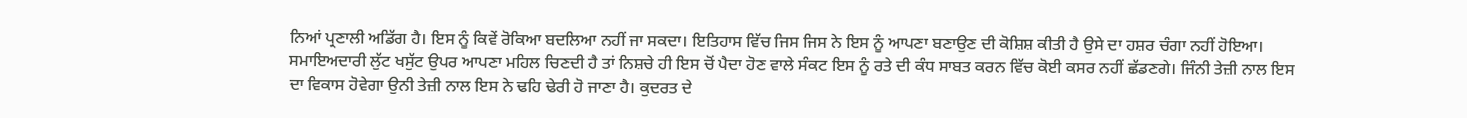ਨਿਆਂ ਪ੍ਰਣਾਲੀ ਅਡਿੱਗ ਹੈ। ਇਸ ਨੂੰ ਕਿਵੇਂ ਰੋਕਿਆ ਬਦਲਿਆ ਨਹੀਂ ਜਾ ਸਕਦਾ। ਇਤਿਹਾਸ ਵਿੱਚ ਜਿਸ ਜਿਸ ਨੇ ਇਸ ਨੂੰ ਆਪਣਾ ਬਣਾਉਣ ਦੀ ਕੋਸ਼ਿਸ਼ ਕੀਤੀ ਹੈ ਉਸੇ ਦਾ ਹਸ਼ਰ ਚੰਗਾ ਨਹੀਂ ਹੋਇਆ।
ਸਮਾਇਅਦਾਰੀ ਲੁੱਟ ਖਸੁੱਟ ਉਪਰ ਆਪਣਾ ਮਹਿਲ ਚਿਣਦੀ ਹੈ ਤਾਂ ਨਿਸ਼ਚੇ ਹੀ ਇਸ ਚੋਂ ਪੈਦਾ ਹੋਣ ਵਾਲੇ ਸੰਕਟ ਇਸ ਨੂੰ ਰਤੇ ਦੀ ਕੰਧ ਸਾਬਤ ਕਰਨ ਵਿੱਚ ਕੋਈ ਕਸਰ ਨਹੀਂ ਛੱਡਣਗੇ। ਜਿੰਨੀ ਤੇਜ਼ੀ ਨਾਲ ਇਸ ਦਾ ਵਿਕਾਸ ਹੋਵੇਗਾ ਉਨੀ ਤੇਜ਼ੀ ਨਾਲ ਇਸ ਨੇ ਢਹਿ ਢੇਰੀ ਹੋ ਜਾਣਾ ਹੈ। ਕੁਦਰਤ ਦੇ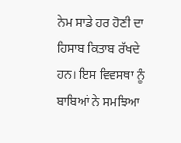ਨੇਮ ਸਾਡੇ ਹਰ ਹੋਣੀ ਦਾ ਹਿਸਾਬ ਕਿਤਾਬ ਰੱਖਦੇ ਹਨ। ਇਸ ਵਿਵਸਥਾ ਨੂੰ ਬਾਬਿਆਂ ਨੇ ਸਮਝਿਆ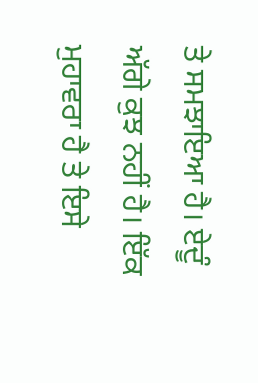ਤੇ ਸਮਝਾਇਆ ਹੈ। ਏਦੂੰ ਅੱਗੇ ਕੁਝ ਨਹੀਂ ਹੈ। ਇੱਕ ਮੁਹਾਵਰਾ ਹੈ ਤੇ ਇਸੇ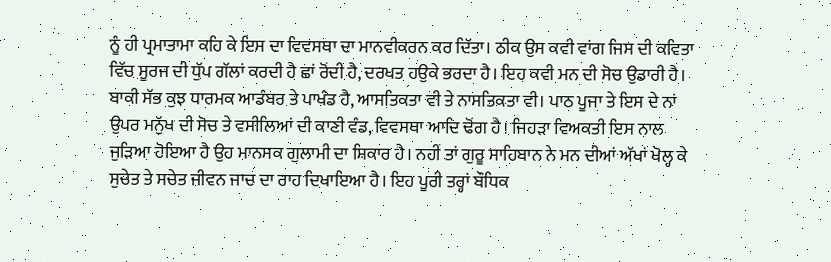ਨੂੰ ਹੀ ਪ੍ਰਮਾਤਾਮਾ ਕਹਿ ਕੇ ਇਸ ਦਾ ਵਿਵਸਥਾ ਦਾ ਮਾਨਵੀਕਰਨ ਕਰ ਦਿੱਤਾ। ਠੀਕ ਉਸ ਕਵੀ ਵਾਂਗ ਜਿਸ ਦੀ ਕਵਿਤਾ ਵਿੱਚ ਸੂਰਜ ਦੀ ਧੁੱਪ ਗੱਲਾਂ ਕਰਦੀ ਹੈ ਛਾਂ ਰੋਂਦੀ ਹੈ, ਦਰਖਤ ਹਉਕੇ ਭਰਦਾ ਹੈ। ਇਹ ਕਵੀ ਮਨ ਦੀ ਸੋਚ ਉਡਾਰੀ ਹੈ।
ਬਾਕੀ ਸੱਭ ਕੁਝ ਧਾਰਮਕ ਆਡੰਬਰ ਤੇ ਪਾਖੰਡ ਹੈ, ਆਸਤਿਕਤਾ ਵੀ ਤੇ ਨਾਸਤਿਕਤਾ ਵੀ। ਪਾਠ ਪੂਜਾ ਤੇ ਇਸ ਦੇ ਨਾਂ ਉਪਰ ਮਨੁੱਖ ਦੀ ਸੋਚ ਤੇ ਵਸੀਲਿਆਂ ਦੀ ਕਾਣੀ ਵੰਡ, ਵਿਵਸਥਾ ਆਦਿ ਢੋਂਗ ਹੈ। ਜਿਹੜਾ ਵਿਅਕਤੀ ਇਸ ਨਾਲ ਜੁੜਿਆ ਹੋਇਆ ਹੈ ਉਹ ਮਾਨਸਕ ਗੁਲਾਮੀ ਦਾ ਸ਼ਿਕਾਰ ਹੈ। ਨਹੀਂ ਤਾਂ ਗੁਰੂ ਸਾਹਿਬਾਨ ਨੇ ਮਨ ਦੀਆਂ ਅੱਖਾਂ ਖੋਲ੍ਹ ਕੇ ਸੁਚੇਤ ਤੇ ਸਚੇਤ ਜੀਵਨ ਜਾਚ ਦਾ ਰਾਹ ਦਿਖਾਇਆ ਹੈ। ਇਹ ਪੂਰੀ ਤਰ੍ਹਾਂ ਬੌਧਿਕ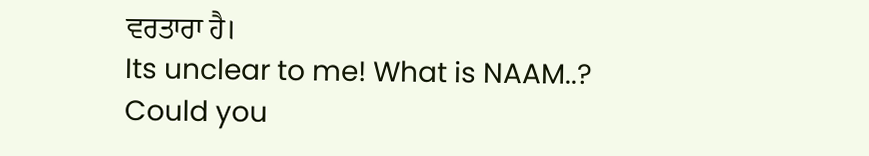ਵਰਤਾਰਾ ਹੈ।
Its unclear to me! What is NAAM..? Could you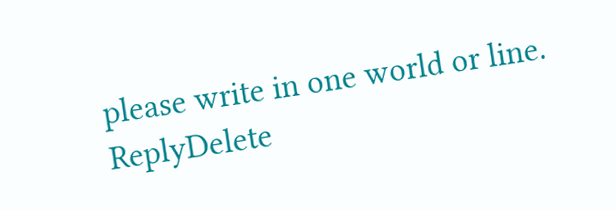please write in one world or line.
ReplyDelete